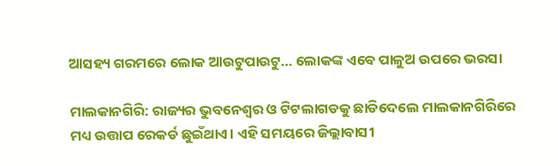ଆସହ୍ୟ ଗରମରେ ଲୋକ ଆଉଟୁପାଉଟୁ… ଲୋକଙ୍କ ଏବେ ପାଳୁଅ ଉପରେ ଭରସା

ମାଲକାନଗିରି: ରାଜ୍ୟର ଭୁବନେଶ୍ବର ଓ ଟିଟଲାଗଡକୁ ଛାଡିଦେଲେ ମାଲକାନଗିରିରେ ମଧ୍ୟ ଉତ୍ତାପ ରେକର୍ଡ ଛୁଇଁଥାଏ। ଏହି ସମୟରେ ଜିଲ୍ଲାବାସୀ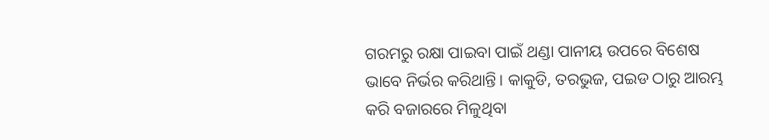ଗରମରୁ ରକ୍ଷା ପାଇବା ପାଇଁ ଥଣ୍ଡା ପାନୀୟ ଉପରେ ବିଶେଷ ଭାବେ ନିର୍ଭର କରିଥାନ୍ତି। କାକୁଡି, ତରଭୁଜ, ପଇଡ ଠାରୁ ଆରମ୍ଭ କରି ବଜାରରେ ମିଳୁଥିବା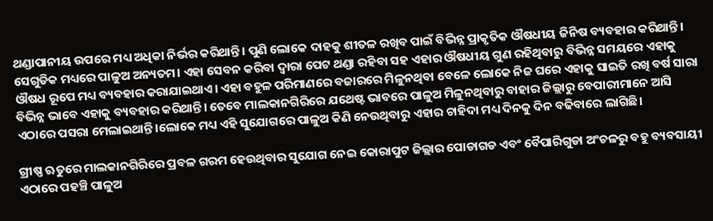ଥଣ୍ଡାପାନୀୟ ଉପରେ ମଧ୍ୟ ଅଧିକା ନିର୍ଭର କରିଥାନ୍ତି। ପୁଣି ଲୋକେ ଦାହକୁ ଶୀତଳ ରଖିବ ପାଇଁ ବିଭିନ୍ନ ପ୍ରାକୃତିକ ଔଷଧୀୟ ଜିନିଷ ବ୍ୟବହାର କରିଥାନ୍ତି। ସେଗୁଡିକ ମଧ୍ୟରେ ପାଳୁଅ ଅନ୍ୟତମ। ଏହା ସେବନ କରିବା ଦ୍ବାରା ପେଟ ଥଣ୍ଡା ରହିବା ସହ ଏହାର ଔଷଧୀୟ ଗୁଣ ରହିଥିବାରୁ ବିଭିନ୍ନ ସମୟରେ ଏହାକୁ ଔଷଧ ରୂପେ ମଧ୍ୟ ବ୍ୟବହାର କରାଯାଇଥାଏ। ଏହା ବହୁଳ ପରିମାଣରେ ବଜାରରେ ମିଳୁନଥିବା ବେଳେ ଲୋକେ ନିଜ ଘରେ ଏହାକୁ ସାଇତି ରଖି ବର୍ଷ ସାରା ବିଭିନ୍ନ ଭାବେ ଏହାକୁ ବ୍ୟବହାର କରିଥାନ୍ତି। ତେବେ ମାଲକାନଗିରିରେ ଯଥେଷ୍ଟ ଭାବରେ ପାଳୁଅ ମିଳୁନଥିବାରୁ ବାହାର ଜିଲ୍ଲାରୁ ବେପାରୀମାନେ ଆସି ଏଠାରେ ପସରା ମେଲାଇଥାନ୍ତି।ଲୋକେ ମଧ୍ୟ ଏହି ସୁଯୋଗରେ ପାଳୁଅ କିଣି ନେଉଥିବାରୁ ଏହାର ଚାହିଦା ମଧ୍ୟ ଦିନକୁ ଦିନ ବଢିବାରେ ଲାଗିଛି।

ଗ୍ରୀଷ୍ଣ ଋତୁରେ ମାଲକାନଗିରିରେ ପ୍ରବଳ ଗରମ ହେଉଥିବାର ସୁଯୋଗ ନେଇ କୋରାପୁଟ ଜିଲ୍ଲାର ପୋଡାଗଡ ଏବଂ ବୈପାରିଗୁଡା ଅଂଚଳରୁ ବହୁ ବ୍ୟବସାୟୀ ଏଠାରେ ପହଞ୍ଚି ପାଳୁଅ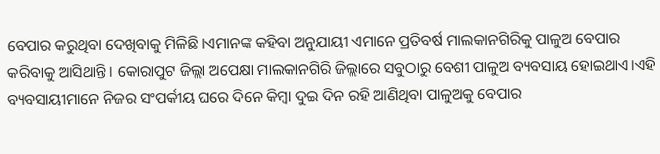ବେପାର କରୁଥିବା ଦେଖିବାକୁ ମିଳିଛି।ଏମାନଙ୍କ କହିବା ଅନୁଯାୟୀ ଏମାନେ ପ୍ରତିବର୍ଷ ମାଲକାନଗିରିକୁ ପାଳୁଅ ବେପାର କରିବାକୁ ଆସିଥାନ୍ତି। କୋରାପୁଟ ଜିଲ୍ଲା ଅପେକ୍ଷା ମାଲକାନଗିରି ଜିଲ୍ଲାରେ ସବୁଠାରୁ ବେଶୀ ପାଳୁଅ ବ୍ୟବସାୟ ହୋଇଥାଏ।ଏହି ବ୍ୟବସାୟୀମାନେ ନିଜର ସଂପର୍କୀୟ ଘରେ ଦିନେ କିମ୍ବା ଦୁଇ ଦିନ ରହି ଆଣିଥିବା ପାଳୁଅକୁ ବେପାର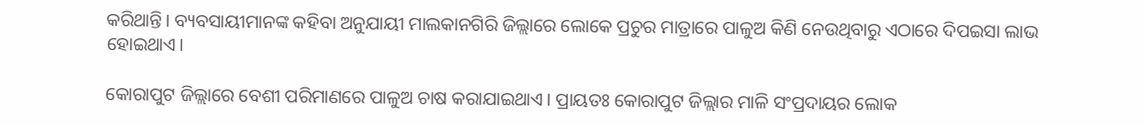କରିଥାନ୍ତି। ବ୍ୟବସାୟୀମାନଙ୍କ କହିବା ଅନୁଯାୟୀ ମାଲକାନଗିରି ଜିଲ୍ଲାରେ ଲୋକେ ପ୍ରଚୁର ମାତ୍ରାରେ ପାଳୁଅ କିଣି ନେଉଥିବାରୁ ଏଠାରେ ଦିପଇସା ଲାଭ ହୋଇଥାଏ।

କୋରାପୁଟ ଜିଲ୍ଲାରେ ବେଶୀ ପରିମାଣରେ ପାଳୁଅ ଚାଷ କରାଯାଇଥାଏ। ପ୍ରାୟତଃ କୋରାପୁଟ ଜିଲ୍ଲାର ମାଳି ସଂପ୍ରଦାୟର ଲୋକ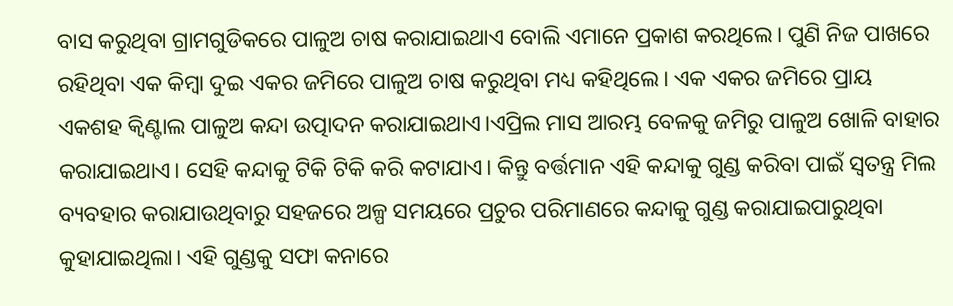ବାସ କରୁଥିବା ଗ୍ରାମଗୁଡିକରେ ପାଳୁଅ ଚାଷ କରାଯାଇଥାଏ ବୋଲି ଏମାନେ ପ୍ରକାଶ କରଥିଲେ। ପୁଣି ନିଜ ପାଖରେ ରହିଥିବା ଏକ କିମ୍ବା ଦୁଇ ଏକର ଜମିରେ ପାଳୁଅ ଚାଷ କରୁଥିବା ମଧ୍ୟ କହିଥିଲେ। ଏକ ଏକର ଜମିରେ ପ୍ରାୟ ଏକଶହ କ୍ବିଣ୍ଟାଲ ପାଳୁଅ କନ୍ଦା ଉତ୍ପାଦନ କରାଯାଇଥାଏ।ଏପ୍ରିଲ ମାସ ଆରମ୍ଭ ବେଳକୁ ଜମିରୁ ପାଳୁଅ ଖୋଳି ବାହାର କରାଯାଇଥାଏ। ସେହି କନ୍ଦାକୁ ଟିକି ଟିକି କରି କଟାଯାଏ। କିନ୍ତୁ ବର୍ତ୍ତମାନ ଏହି କନ୍ଦାକୁ ଗୁଣ୍ଡ କରିବା ପାଇଁ ସ୍ବତନ୍ତ୍ର ମିଲ ବ୍ୟବହାର କରାଯାଉଥିବାରୁ ସହଜରେ ଅଳ୍ପ ସମୟରେ ପ୍ରଚୁର ପରିମାଣରେ କନ୍ଦାକୁ ଗୁଣ୍ଡ କରାଯାଇପାରୁଥିବା କୁହାଯାଇଥିଲା। ଏହି ଗୁଣ୍ଡକୁ ସଫା କନାରେ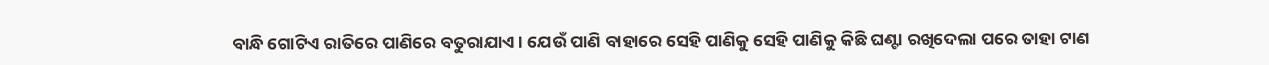ବାନ୍ଧି ଗୋଟିଏ ରାତିରେ ପାଣିରେ ବତୁରାଯାଏ। ଯେଉଁ ପାଣି ବାହାରେ ସେହି ପାଣିକୁ ସେହି ପାଣିକୁ କିଛି ଘଣ୍ଟା ରଖିଦେଲା ପରେ ତାହା ଟାଣ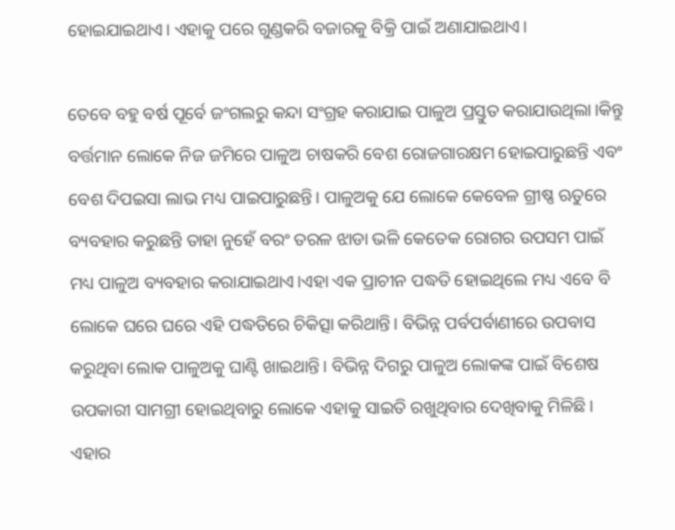ହୋଇଯାଇଥାଏ। ଏହାକୁ ପରେ ଗୁଣ୍ଡକରି ବଜାରକୁ ବିକ୍ରି ପାଇଁ ଅଣାଯାଇଥାଏ।

ତେବେ ବହୁ ବର୍ଷ ପୂର୍ବେ ଜଂଗଲରୁ କନ୍ଦା ସଂଗ୍ରହ କରାଯାଇ ପାଳୁଅ ପ୍ରସ୍ତୁତ କରାଯାଉଥିଲା।କିନ୍ତୁ ବର୍ତ୍ତମାନ ଲୋକେ ନିଜ ଜମିରେ ପାଳୁଅ ଚାଷକରି ବେଶ ରୋଜଗାରକ୍ଷମ ହୋଇପାରୁଛନ୍ତି ଏବଂ ବେଶ ଦିପଇସା ଲାଭ ମଧ୍ୟ ପାଇପାରୁଛନ୍ତି। ପାଳୁଅକୁ ଯେ ଲୋକେ କେବେଳ ଗ୍ରୀଷ୍ଣ ଋତୁରେ ବ୍ୟବହାର କରୁଛନ୍ତି ତାହା ନୁହେଁ ବରଂ ତରଳ ଝାଡା ଭଳି କେତେକ ରୋଗର ଉପସମ ପାଇଁ ମଧ୍ୟ ପାଳୁଅ ବ୍ୟବହାର କରାଯାଇଥାଏ।ଏହା ଏକ ପ୍ରାଚୀନ ପଦ୍ଧତି ହୋଇଥିଲେ ମଧ୍ୟ ଏବେ ବି ଲୋକେ ଘରେ ଘରେ ଏହି ପଦ୍ଧତିରେ ଚିକିତ୍ସା କରିଥାନ୍ତି। ବିଭିନ୍ନ ପର୍ବପର୍ବାଣୀରେ ଉପବାସ କରୁଥିବା ଲୋକ ପାଳୁଅକୁ ଘାଣ୍ଟି ଖାଇଥାନ୍ତି। ବିଭିନ୍ନ ଦିଗରୁ ପାଳୁଅ ଲୋକଙ୍କ ପାଇଁ ବିଶେଷ ଉପକାରୀ ସାମଗ୍ରୀ ହୋଇଥିବାରୁ ଲୋକେ ଏହାକୁ ସାଇତି ରଖୁଥିବାର ଦେଖିବାକୁ ମିଳିଛି। ଏହାର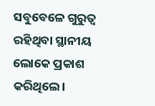ସବୁବେଳେ ଗୁରୁତ୍ବ ରହିଥିବା ସ୍ଥାନୀୟ ଲୋକେ ପ୍ରକାଶ କରିଥିଲେ।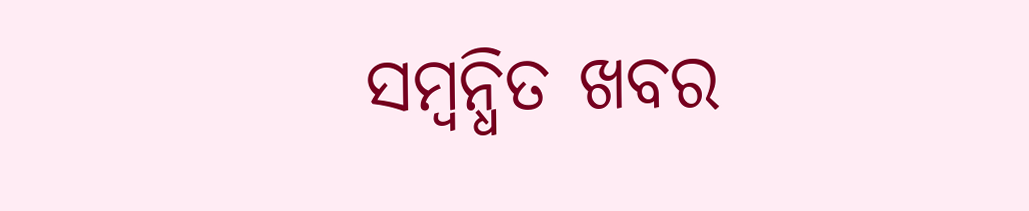ସମ୍ବନ୍ଧିତ ଖବର